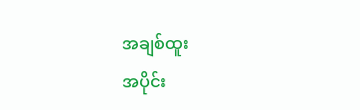အချစ်ထူး
အပိုင်း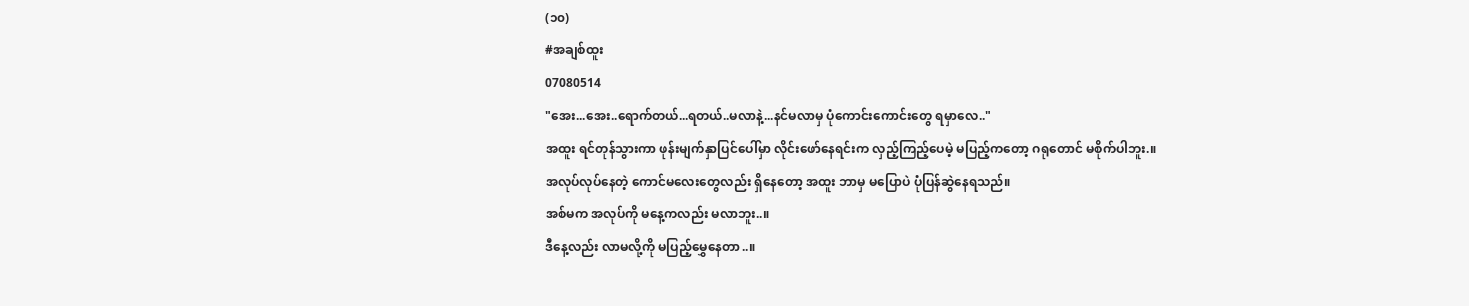(၁၀)
#အချစ်ထူး
07080514
"အေး...အေး..ရောက်တယ်...ရတယ်..မလာနဲ့...နင်မလာမှ ပုံကောင်းကောင်းတွေ ရမှာလေ.."
အထူး ရင်တုန်သွားကာ ဖုန်းမျက်နှာပြင်ပေါ်မှာ လိုင်းဖော်နေရင်းက လှည့်ကြည့်ပေမဲ့ မပြည့်ကတော့ ဂရုတောင် မစိုက်ပါဘူး.။
အလုပ်လုပ်နေတဲ့ ကောင်မလေးတွေလည်း ရှိနေတော့ အထူး ဘာမှ မပြောပဲ ပုံပြန်ဆွဲနေရသည်။
အစ်မက အလုပ်ကို မနေ့ကလည်း မလာဘူး..။
ဒီနေ့လည်း လာမလို့ကို မပြည့်မွှေနေတာ..။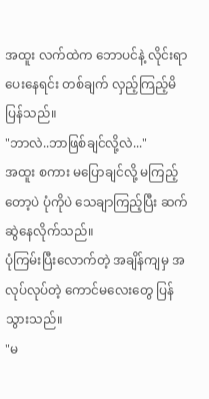အထူး လက်ထဲက ဘောပင်နဲ့ လိုင်းရာပေးနေရင်း တစ်ချက် လှည့်ကြည့်မိပြန်သည်။
"ဘာလဲ..ဘာဖြစ်ချင်လို့လဲ..."
အထူး စကား မပြောချင်လို့ မကြည့်တော့ပဲ ပုံကိုပဲ သေချာကြည့်ပြီး ဆက်ဆွဲနေလိုက်သည်။
ပုံကြမ်းပြီးလောက်တဲ့ အချိန်ကျမှ အလုပ်လုပ်တဲ့ ကောင်မလေးတွေ ပြန်သွားသည်။
"မ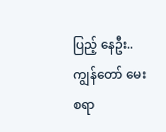ပြည့် နေဦး..ကျွန်တော် မေးစရာ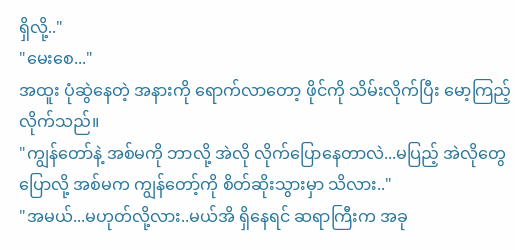ရှိလို့.."
"မေးစေ..."
အထူး ပုံဆွဲနေတဲ့ အနားကို ရောက်လာတော့ ဖိုင်ကို သိမ်းလိုက်ပြီး မော့ကြည့်လိုက်သည်။
"ကျွန်တော်နဲ့ အစ်မကို ဘာလို့ အဲလို လိုက်ပြောနေတာလဲ...မပြည့် အဲလိုတွေ ပြောလို့ အစ်မက ကျွန်တော့်ကို စိတ်ဆိုးသွားမှာ သိလား.."
"အမယ်...မဟုတ်လို့လား..မယ်အိ ရှိနေရင် ဆရာကြီးက အခု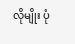လိုမျိုး ပုံ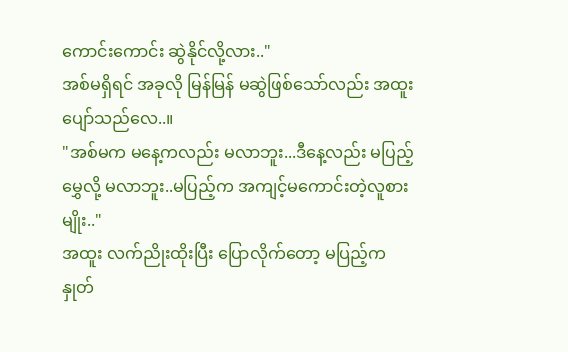ကောင်းကောင်း ဆွဲနိုင်လို့လား.."
အစ်မရှိရင် အခုလို မြန်မြန် မဆွဲဖြစ်သော်လည်း အထူး ပျော်သည်လေ..။
"အစ်မက မနေ့ကလည်း မလာဘူး...ဒီနေ့လည်း မပြည့်မွှေလို့ မလာဘူး..မပြည့်က အကျင့်မကောင်းတဲ့လူစားမျိုး.."
အထူး လက်ညိုးထိုးပြီး ပြောလိုက်တော့ မပြည့်က နှုတ်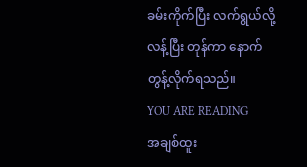ခမ်းကိုက်ပြီး လက်ရွယ်လို့ လန့်ပြီး တုန်ကာ နောက်တွန့်လိုက်ရသည်။
YOU ARE READING
အချစ်ထူး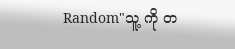Random"သူ့ ကို တ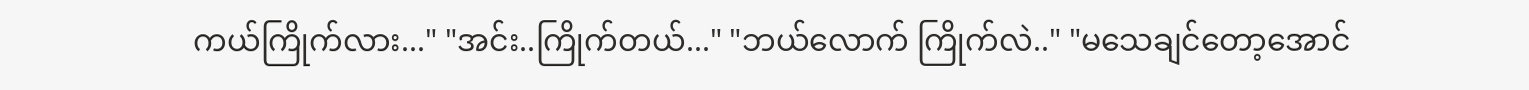ကယ်ကြိုက်လား..." "အင်း..ကြိုက်တယ်..." "ဘယ်လောက် ကြိုက်လဲ.." "မသေချင်တော့အောင်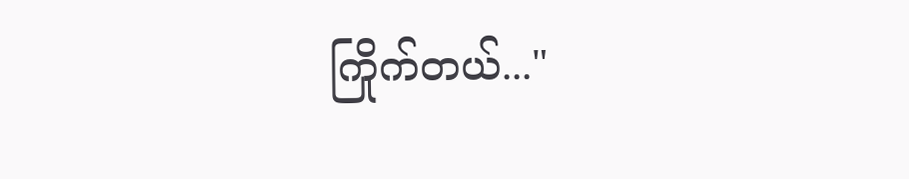ကြိုက်တယ်..."